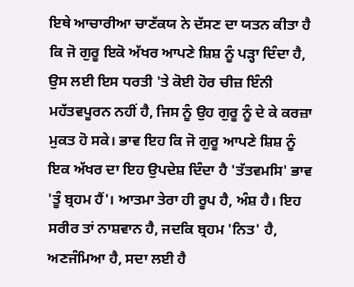ਇਥੇ ਆਚਾਰੀਆ ਚਾਣੱਕਯ ਨੇ ਦੱਸਣ ਦਾ ਯਤਨ ਕੀਤਾ ਹੈ ਕਿ ਜੋ ਗੁਰੂ ਇਕੋ ਅੱਖਰ ਆਪਣੇ ਸ਼ਿਸ਼ ਨੂੰ ਪੜ੍ਹਾ ਦਿੰਦਾ ਹੈ, ਉਸ ਲਈ ਇਸ ਧਰਤੀ 'ਤੇ ਕੋਈ ਹੋਰ ਚੀਜ਼ ਇੰਨੀ ਮਹੱਤਵਪੂਰਨ ਨਹੀਂ ਹੈ, ਜਿਸ ਨੂੰ ਉਹ ਗੁਰੂ ਨੂੰ ਦੇ ਕੇ ਕਰਜ਼ਾ ਮੁਕਤ ਹੋ ਸਕੇ। ਭਾਵ ਇਹ ਕਿ ਜੋ ਗੁਰੂ ਆਪਣੇ ਸ਼ਿਸ਼ ਨੂੰ ਇਕ ਅੱਖਰ ਦਾ ਇਹ ਉਪਦੇਸ਼ ਦਿੰਦਾ ਹੈ 'ਤੱਤਵਮਸਿ' ਭਾਵ 'ਤੂੰ ਬ੍ਰਹਮ ਹੈਂ'। ਆਤਮਾ ਤੇਰਾ ਹੀ ਰੂਪ ਹੈ, ਅੰਸ਼ ਹੈ। ਇਹ ਸਰੀਰ ਤਾਂ ਨਾਸ਼ਵਾਨ ਹੈ, ਜਦਕਿ ਬ੍ਰਹਮ 'ਨਿਤ' ਹੈ, ਅਣਜੰਮਿਆ ਹੈ, ਸਦਾ ਲਈ ਹੈ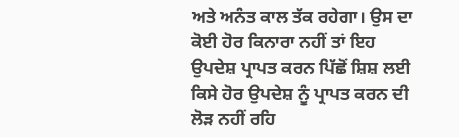ਅਤੇ ਅਨੰਤ ਕਾਲ ਤੱਕ ਰਹੇਗਾ। ਉਸ ਦਾ ਕੋਈ ਹੋਰ ਕਿਨਾਰਾ ਨਹੀਂ ਤਾਂ ਇਹ ਉਪਦੇਸ਼ ਪ੍ਰਾਪਤ ਕਰਨ ਪਿੱਛੋਂ ਸ਼ਿਸ਼ ਲਈ ਕਿਸੇ ਹੋਰ ਉਪਦੇਸ਼ ਨੂੰ ਪ੍ਰਾਪਤ ਕਰਨ ਦੀ ਲੋੜ ਨਹੀਂ ਰਹਿ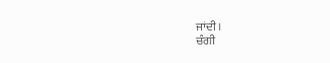ਜਾਂਦੀ।
ਚੰਗੀ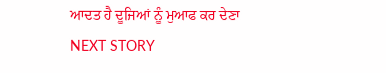ਆਦਤ ਹੈ ਦੂਜਿਆਂ ਨੂੰ ਮੁਆਫ ਕਰ ਦੇਣਾ
NEXT STORY